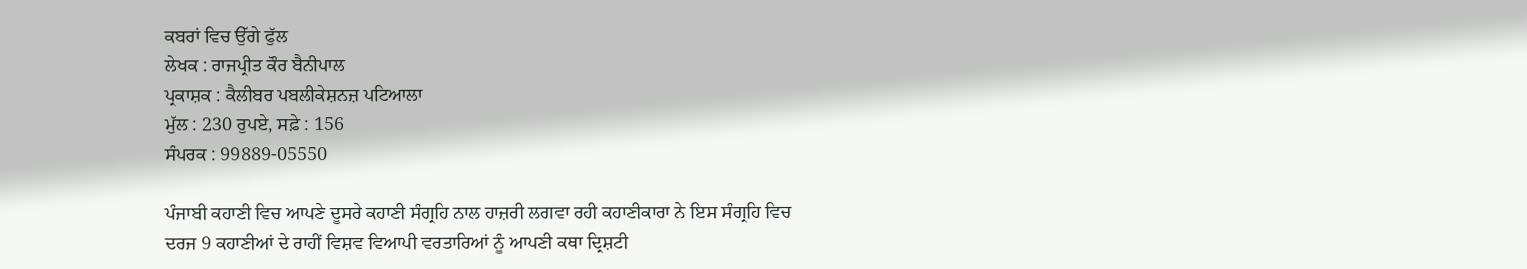ਕਬਰਾਂ ਵਿਚ ਉੱਗੇ ਫੁੱਲ
ਲੇਖਕ : ਰਾਜਪ੍ਰੀਤ ਕੌਰ ਬੈਨੀਪਾਲ
ਪ੍ਰਕਾਸ਼ਕ : ਕੈਲੀਬਰ ਪਬਲੀਕੇਸ਼ਨਜ਼ ਪਟਿਆਲਾ
ਮੁੱਲ : 230 ਰੁਪਏ, ਸਫ਼ੇ : 156
ਸੰਪਰਕ : 99889-05550

ਪੰਜਾਬੀ ਕਹਾਣੀ ਵਿਚ ਆਪਣੇ ਦੂਸਰੇ ਕਹਾਣੀ ਸੰਗ੍ਰਹਿ ਨਾਲ ਹਾਜ਼ਰੀ ਲਗਵਾ ਰਹੀ ਕਹਾਣੀਕਾਰਾ ਨੇ ਇਸ ਸੰਗ੍ਰਹਿ ਵਿਚ ਦਰਜ 9 ਕਹਾਣੀਆਂ ਦੇ ਰਾਹੀਂ ਵਿਸ਼ਵ ਵਿਆਪੀ ਵਰਤਾਰਿਆਂ ਨੂੰ ਆਪਣੀ ਕਥਾ ਦ੍ਰਿਸ਼ਟੀ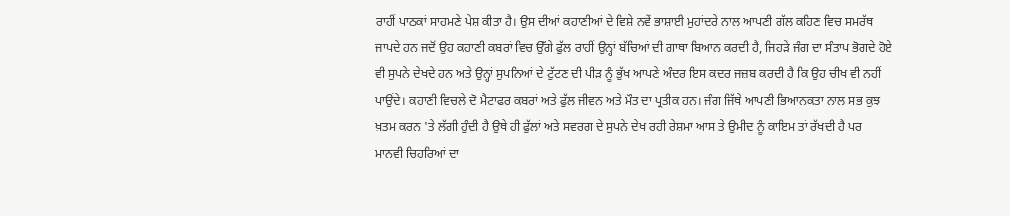ਰਾਹੀਂ ਪਾਠਕਾਂ ਸਾਹਮਣੇ ਪੇਸ਼ ਕੀਤਾ ਹੈ। ਉਸ ਦੀਆਂ ਕਹਾਣੀਆਂ ਦੇ ਵਿਸ਼ੇ ਨਵੇਂ ਭਾਸ਼ਾਈ ਮੁਹਾਂਦਰੇ ਨਾਲ ਆਪਣੀ ਗੱਲ ਕਹਿਣ ਵਿਚ ਸਮਰੱਥ ਜਾਪਦੇ ਹਨ ਜਦੋਂ ਉਹ ਕਹਾਣੀ ਕਬਰਾਂ ਵਿਚ ਉੱਗੇ ਫੁੱਲ ਰਾਹੀਂ ਉਨ੍ਹਾਂ ਬੱਚਿਆਂ ਦੀ ਗਾਥਾ ਬਿਆਨ ਕਰਦੀ ਹੈ, ਜਿਹੜੇ ਜੰਗ ਦਾ ਸੰਤਾਪ ਭੋਗਦੇ ਹੋਏ ਵੀ ਸੁਪਨੇ ਦੇਖਦੇ ਹਨ ਅਤੇ ਉਨ੍ਹਾਂ ਸੁਪਨਿਆਂ ਦੇ ਟੁੱਟਣ ਦੀ ਪੀੜ ਨੂੰ ਭੁੱਖ ਆਪਣੇ ਅੰਦਰ ਇਸ ਕਦਰ ਜਜ਼ਬ ਕਰਦੀ ਹੈ ਕਿ ਉਹ ਚੀਖ ਵੀ ਨਹੀਂ ਪਾਉਂਦੇ। ਕਹਾਣੀ ਵਿਚਲੇ ਦੋ ਮੈਟਾਫਰ ਕਬਰਾਂ ਅਤੇ ਫੁੱਲ ਜੀਵਨ ਅਤੇ ਮੌਤ ਦਾ ਪ੍ਰਤੀਕ ਹਨ। ਜੰਗ ਜਿੱਥੇ ਆਪਣੀ ਭਿਆਨਕਤਾ ਨਾਲ ਸਭ ਕੁਝ ਖ਼ਤਮ ਕਰਨ 'ਤੇ ਲੱਗੀ ਹੁੰਦੀ ਹੈ ਉਥੇ ਹੀ ਫੁੱਲਾਂ ਅਤੇ ਸਵਰਗ ਦੇ ਸੁਪਨੇ ਦੇਖ ਰਹੀ ਰੇਸ਼ਮਾ ਆਸ ਤੇ ਉਮੀਦ ਨੂੰ ਕਾਇਮ ਤਾਂ ਰੱਖਦੀ ਹੈ ਪਰ ਮਾਨਵੀ ਚਿਹਰਿਆਂ ਦਾ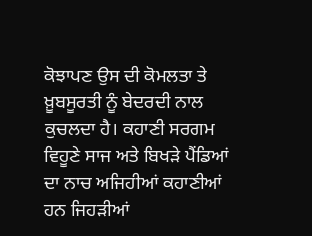ਕੋਝਾਪਣ ਉਸ ਦੀ ਕੋਮਲਤਾ ਤੇ ਖ਼ੂਬਸੂਰਤੀ ਨੂੰ ਬੇਦਰਦੀ ਨਾਲ ਕੁਚਲਦਾ ਹੈ। ਕਹਾਣੀ ਸਰਗਮ ਵਿਹੂਣੇ ਸਾਜ ਅਤੇ ਬਿਖੜੇ ਪੈਂਡਿਆਂ ਦਾ ਨਾਚ ਅਜਿਹੀਆਂ ਕਹਾਣੀਆਂ ਹਨ ਜਿਹੜੀਆਂ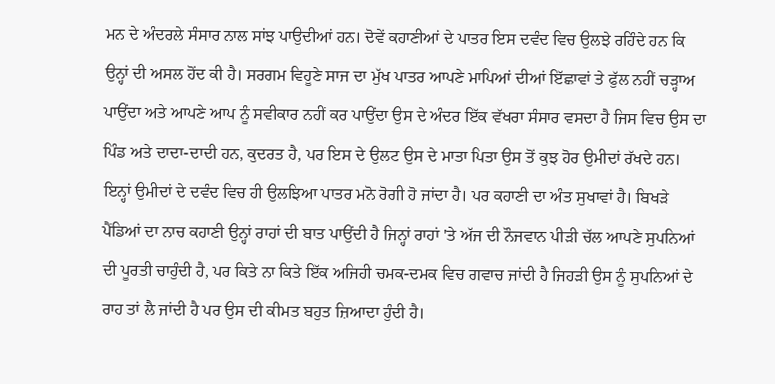ਮਨ ਦੇ ਅੰਦਰਲੇ ਸੰਸਾਰ ਨਾਲ ਸਾਂਝ ਪਾਉਦੀਆਂ ਹਨ। ਦੋਵੇਂ ਕਹਾਣੀਆਂ ਦੇ ਪਾਤਰ ਇਸ ਦਵੰਦ ਵਿਚ ਉਲਝੇ ਰਹਿੰਦੇ ਹਨ ਕਿ ਉਨ੍ਹਾਂ ਦੀ ਅਸਲ ਹੋਂਦ ਕੀ ਹੈ। ਸਰਗਮ ਵਿਹੂਣੇ ਸਾਜ ਦਾ ਮੁੱਖ ਪਾਤਰ ਆਪਣੇ ਮਾਪਿਆਂ ਦੀਆਂ ਇੱਛਾਵਾਂ ਤੇ ਫੁੱਲ ਨਹੀਂ ਚੜ੍ਹਾਅ ਪਾਉਂਦਾ ਅਤੇ ਆਪਣੇ ਆਪ ਨੂੰ ਸਵੀਕਾਰ ਨਹੀਂ ਕਰ ਪਾਉਂਦਾ ਉਸ ਦੇ ਅੰਦਰ ਇੱਕ ਵੱਖਰਾ ਸੰਸਾਰ ਵਸਦਾ ਹੈ ਜਿਸ ਵਿਚ ਉਸ ਦਾ ਪਿੰਡ ਅਤੇ ਦਾਦਾ-ਦਾਦੀ ਹਨ, ਕੁਦਰਤ ਹੈ, ਪਰ ਇਸ ਦੇ ਉਲਟ ਉਸ ਦੇ ਮਾਤਾ ਪਿਤਾ ਉਸ ਤੋਂ ਕੁਝ ਹੋਰ ਉਮੀਦਾਂ ਰੱਖਦੇ ਹਨ। ਇਨ੍ਹਾਂ ਉਮੀਦਾਂ ਦੇ ਦਵੰਦ ਵਿਚ ਹੀ ਉਲਝਿਆ ਪਾਤਰ ਮਨੋ ਰੋਗੀ ਹੋ ਜਾਂਦਾ ਹੈ। ਪਰ ਕਹਾਣੀ ਦਾ ਅੰਤ ਸੁਖਾਵਾਂ ਹੈ। ਬਿਖੜੇ ਪੈਂਡਿਆਂ ਦਾ ਨਾਚ ਕਹਾਣੀ ਉਨ੍ਹਾਂ ਰਾਹਾਂ ਦੀ ਬਾਤ ਪਾਉਂਦੀ ਹੈ ਜਿਨ੍ਹਾਂ ਰਾਹਾਂ 'ਤੇ ਅੱਜ ਦੀ ਨੌਜਵਾਨ ਪੀੜੀ ਚੱਲ ਆਪਣੇ ਸੁਪਨਿਆਂ ਦੀ ਪੂਰਤੀ ਚਾਹੁੰਦੀ ਹੈ, ਪਰ ਕਿਤੇ ਨਾ ਕਿਤੇ ਇੱਕ ਅਜਿਹੀ ਚਮਕ-ਦਮਕ ਵਿਚ ਗਵਾਚ ਜਾਂਦੀ ਹੈ ਜਿਹੜੀ ਉਸ ਨੂੰ ਸੁਪਨਿਆਂ ਦੇ ਰਾਹ ਤਾਂ ਲੈ ਜਾਂਦੀ ਹੈ ਪਰ ਉਸ ਦੀ ਕੀਮਤ ਬਹੁਤ ਜ਼ਿਆਦਾ ਹੁੰਦੀ ਹੈ।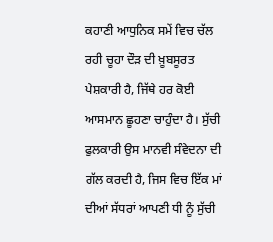ਕਹਾਣੀ ਆਧੁਨਿਕ ਸਮੇਂ ਵਿਚ ਚੱਲ ਰਹੀ ਚੂਹਾ ਦੌੜ ਦੀ ਖ਼ੂਬਸੂਰਤ ਪੇਸ਼ਕਾਰੀ ਹੈ, ਜਿੱਥੇ ਹਰ ਕੋਈ ਆਸਮਾਨ ਛੂਹਣਾ ਚਾਹੁੰਦਾ ਹੈ। ਸੁੱਚੀ ਫੁਲਕਾਰੀ ਉਸ ਮਾਨਵੀ ਸੰਵੇਦਨਾ ਦੀ ਗੱਲ ਕਰਦੀ ਹੈ, ਜਿਸ ਵਿਚ ਇੱਕ ਮਾਂ ਦੀਆਂ ਸੱਧਰਾਂ ਆਪਣੀ ਧੀ ਨੂੰ ਸੁੱਚੀ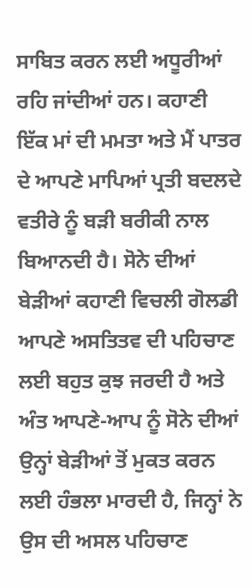ਸਾਬਿਤ ਕਰਨ ਲਈ ਅਧੂਰੀਆਂ ਰਹਿ ਜਾਂਦੀਆਂ ਹਨ। ਕਹਾਣੀ ਇੱਕ ਮਾਂ ਦੀ ਮਮਤਾ ਅਤੇ ਮੈਂ ਪਾਤਰ ਦੇ ਆਪਣੇ ਮਾਪਿਆਂ ਪ੍ਰਤੀ ਬਦਲਦੇ ਵਤੀਰੇ ਨੂੰ ਬੜੀ ਬਰੀਕੀ ਨਾਲ ਬਿਆਨਦੀ ਹੈ। ਸੋਨੇ ਦੀਆਂ ਬੇੜੀਆਂ ਕਹਾਣੀ ਵਿਚਲੀ ਗੋਲਡੀ ਆਪਣੇ ਅਸਤਿਤਵ ਦੀ ਪਹਿਚਾਣ ਲਈ ਬਹੁਤ ਕੁਝ ਜਰਦੀ ਹੈ ਅਤੇ ਅੰਤ ਆਪਣੇ-ਆਪ ਨੂੰ ਸੋਨੇ ਦੀਆਂ ਉਨ੍ਹਾਂ ਬੇੜੀਆਂ ਤੋਂ ਮੁਕਤ ਕਰਨ ਲਈ ਹੰਭਲਾ ਮਾਰਦੀ ਹੈ, ਜਿਨ੍ਹਾਂ ਨੇ ਉਸ ਦੀ ਅਸਲ ਪਹਿਚਾਣ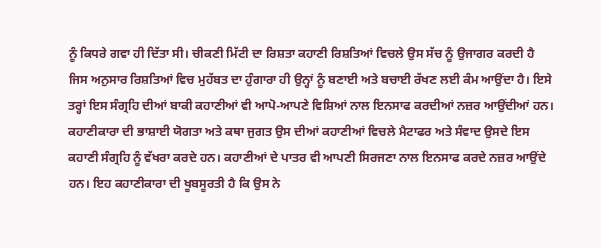ਨੂੰ ਕਿਧਰੇ ਗਵਾ ਹੀ ਦਿੱਤਾ ਸੀ। ਚੀਕਣੀ ਮਿੱਟੀ ਦਾ ਰਿਸ਼ਤਾ ਕਹਾਣੀ ਰਿਸ਼ਤਿਆਂ ਵਿਚਲੇ ਉਸ ਸੱਚ ਨੂੰ ਉਜਾਗਰ ਕਰਦੀ ਹੈ ਜਿਸ ਅਨੁਸਾਰ ਰਿਸ਼ਤਿਆਂ ਵਿਚ ਮੁਹੱਬਤ ਦਾ ਹੁੰਗਾਰਾ ਹੀ ਉਨ੍ਹਾਂ ਨੂੰ ਬਣਾਈ ਅਤੇ ਬਚਾਈ ਰੱਖਣ ਲਈ ਕੰਮ ਆਉਂਦਾ ਹੈ। ਇਸੇ ਤਰ੍ਹਾਂ ਇਸ ਸੰਗ੍ਰਹਿ ਦੀਆਂ ਬਾਕੀ ਕਹਾਣੀਆਂ ਵੀ ਆਪੋ-ਆਪਣੇ ਵਿਸ਼ਿਆਂ ਨਾਲ ਇਨਸਾਫ ਕਰਦੀਆਂ ਨਜ਼ਰ ਆਉਂਦੀਆਂ ਹਨ। ਕਹਾਣੀਕਾਰਾ ਦੀ ਭਾਸ਼ਾਈ ਯੋਗਤਾ ਅਤੇ ਕਥਾ ਜੁਗਤ ਉਸ ਦੀਆਂ ਕਹਾਣੀਆਂ ਵਿਚਲੇ ਮੈਟਾਫਰ ਅਤੇ ਸੰਵਾਦ ਉਸਦੇ ਇਸ ਕਹਾਣੀ ਸੰਗ੍ਰਹਿ ਨੂੰ ਵੱਖਰਾ ਕਰਦੇ ਹਨ। ਕਹਾਣੀਆਂ ਦੇ ਪਾਤਰ ਵੀ ਆਪਣੀ ਸਿਰਜਣਾ ਨਾਲ ਇਨਸਾਫ ਕਰਦੇ ਨਜ਼ਰ ਆਉਂਦੇ ਹਨ। ਇਹ ਕਹਾਣੀਕਾਰਾ ਦੀ ਖੂਬਸੂਰਤੀ ਹੈ ਕਿ ਉਸ ਨੇ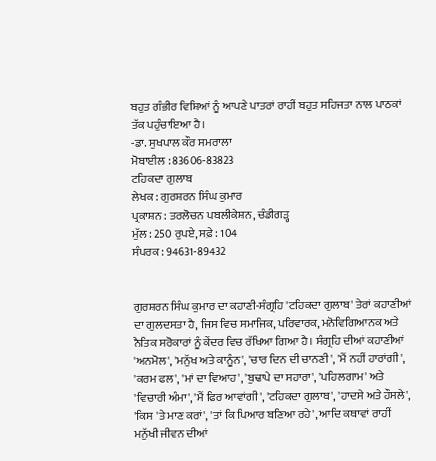ਬਹੁਤ ਗੰਭੀਰ ਵਿਸ਼ਿਆਂ ਨੂੰ ਆਪਣੇ ਪਾਤਰਾਂ ਰਾਹੀਂ ਬਹੁਤ ਸਹਿਜਤਾ ਨਾਲ ਪਾਠਕਾਂ ਤੱਕ ਪਹੁੰਚਾਇਆ ਹੈ।
-ਡਾ. ਸੁਖਪਾਲ ਕੌਰ ਸਮਰਾਲਾ
ਮੋਬਾਈਲ : 83606-83823
ਟਹਿਕਦਾ ਗੁਲਾਬ
ਲੇਖਕ : ਗੁਰਸ਼ਰਨ ਸਿੰਘ ਕੁਮਾਰ
ਪ੍ਰਕਾਸ਼ਨ : ਤਰਲੋਚਨ ਪਬਲੀਕੇਸ਼ਨ, ਚੰਡੀਗੜ੍ਹ
ਮੁੱਲ : 250 ਰੁਪਏ, ਸਫ਼ੇ : 104
ਸੰਪਰਕ : 94631-89432


ਗੁਰਸ਼ਰਨ ਸਿੰਘ ਕੁਮਾਰ ਦਾ ਕਹਾਣੀ-ਸੰਗ੍ਰਹਿ 'ਟਹਿਕਦਾ ਗੁਲਾਬ' ਤੇਰਾਂ ਕਹਾਣੀਆਂ ਦਾ ਗੁਲਦਸਤਾ ਹੈ, ਜਿਸ ਵਿਚ ਸਮਾਜਿਕ, ਪਰਿਵਾਰਕ, ਮਨੋਵਿਗਿਆਨਕ ਅਤੇ ਨੈਤਿਕ ਸਰੋਕਾਰਾਂ ਨੂੰ ਕੇਂਦਰ ਵਿਚ ਰੱਖਿਆ ਗਿਆ ਹੈ। ਸੰਗ੍ਰਹਿ ਦੀਆਂ ਕਹਾਣੀਆਂ 'ਅਨਮੋਲ', 'ਮਨੁੱਖ ਅਤੇ ਕਾਨੂੰਨ', 'ਚਾਰ ਦਿਨ ਦੀ ਚਾਨਣੀ', 'ਮੈਂ ਨਹੀਂ ਹਾਰਾਂਗੀ', 'ਕਰਮ ਫਲ', 'ਮਾਂ ਦਾ ਵਿਆਹ', 'ਬੁਢਾਪੇ ਦਾ ਸਹਾਰਾ', 'ਪਹਿਲਗਾਮ' ਅਤੇ 'ਵਿਚਾਰੀ ਅੰਮਾ', 'ਮੈਂ ਫਿਰ ਆਵਾਂਗੀ', 'ਟਹਿਕਦਾ ਗੁਲਾਬ', 'ਹਾਦਸੇ ਅਤੇ ਹੌਸਲੇ', 'ਕਿਸ 'ਤੇ ਮਾਣ ਕਰਾਂ', 'ਤਾਂ ਕਿ ਪਿਆਰ ਬਣਿਆ ਰਹੇ', ਆਦਿ ਕਥਾਵਾਂ ਰਾਹੀਂ ਮਨੁੱਖੀ ਜੀਵਨ ਦੀਆਂ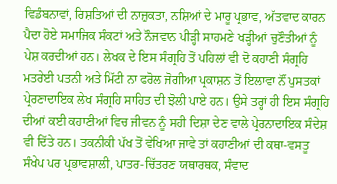ਵਿਡੰਬਨਾਵਾਂ, ਰਿਸ਼ਤਿਆਂ ਦੀ ਨਾਜ਼ੁਕਤਾ, ਨਸ਼ਿਆਂ ਦੇ ਮਾਰੂ ਪ੍ਰਭਾਵ, ਅੱਤਵਾਦ ਕਾਰਨ ਪੈਦਾ ਹੋਏ ਸਮਾਜਿਕ ਸੰਕਟਾਂ ਅਤੇ ਨੌਜਵਾਨ ਪੀੜ੍ਹੀ ਸਾਹਮਣੇ ਖੜ੍ਹੀਆਂ ਚੁਣੌਤੀਆਂ ਨੂੰ ਪੇਸ਼ ਕਰਦੀਆਂ ਹਨ। ਲੇਖਕ ਦੇ ਇਸ ਸੰਗ੍ਰਹਿ ਤੋਂ ਪਹਿਲਾਂ ਵੀ ਦੋ ਕਹਾਣੀ ਸੰਗ੍ਰਹਿ ਮਤਰੇਈ ਪਤਨੀ ਅਤੇ ਮਿੱਟੀ ਨਾ ਫਰੋਲ ਜੋਗੀਆ ਪ੍ਰਕਾਸ਼ਨ ਤੋਂ ਇਲਾਵਾ ਨੌਂ ਪੁਸਤਕਾਂ ਪ੍ਰੇਰਣਾਦਾਇਕ ਲੇਖ ਸੰਗ੍ਰਹਿ ਸਾਹਿਤ ਦੀ ਝੋਲੀ ਪਾਏ ਹਨ। ਉਸੇ ਤਰ੍ਹਾਂ ਹੀ ਇਸ ਸੰਗ੍ਰਹਿ ਦੀਆਂ ਕਈ ਕਹਾਣੀਆਂ ਵਿਚ ਜੀਵਨ ਨੂੰ ਸਹੀ ਦਿਸ਼ਾ ਦੇਣ ਵਾਲੇ ਪ੍ਰੇਰਨਾਦਾਇਕ ਸੰਦੇਸ਼ ਵੀ ਦਿੱਤੇ ਹਨ। ਤਕਨੀਕੀ ਪੱਖ ਤੋਂ ਵੇਖਿਆ ਜਾਵੇ ਤਾਂ ਕਹਾਣੀਆਂ ਦੀ ਕਥਾ-ਵਸਤੂ ਸੰਖੇਪ ਪਰ ਪ੍ਰਭਾਵਸ਼ਾਲੀ, ਪਾਤਰ-ਚਿੱਤਰਣ ਯਥਾਰਥਕ, ਸੰਵਾਦ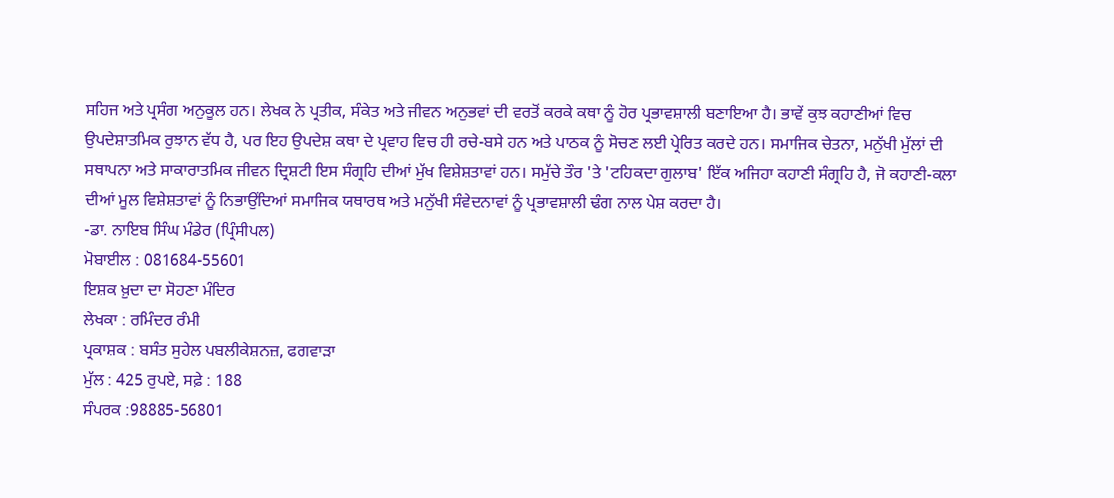ਸਹਿਜ ਅਤੇ ਪ੍ਰਸੰਗ ਅਨੁਕੂਲ ਹਨ। ਲੇਖਕ ਨੇ ਪ੍ਰਤੀਕ, ਸੰਕੇਤ ਅਤੇ ਜੀਵਨ ਅਨੁਭਵਾਂ ਦੀ ਵਰਤੋਂ ਕਰਕੇ ਕਥਾ ਨੂੰ ਹੋਰ ਪ੍ਰਭਾਵਸ਼ਾਲੀ ਬਣਾਇਆ ਹੈ। ਭਾਵੇਂ ਕੁਝ ਕਹਾਣੀਆਂ ਵਿਚ ਉਪਦੇਸ਼ਾਤਮਿਕ ਰੁਝਾਨ ਵੱਧ ਹੈ, ਪਰ ਇਹ ਉਪਦੇਸ਼ ਕਥਾ ਦੇ ਪ੍ਰਵਾਹ ਵਿਚ ਹੀ ਰਚੇ-ਬਸੇ ਹਨ ਅਤੇ ਪਾਠਕ ਨੂੰ ਸੋਚਣ ਲਈ ਪ੍ਰੇਰਿਤ ਕਰਦੇ ਹਨ। ਸਮਾਜਿਕ ਚੇਤਨਾ, ਮਨੁੱਖੀ ਮੁੱਲਾਂ ਦੀ ਸਥਾਪਨਾ ਅਤੇ ਸਾਕਾਰਾਤਮਿਕ ਜੀਵਨ ਦ੍ਰਿਸ਼ਟੀ ਇਸ ਸੰਗ੍ਰਹਿ ਦੀਆਂ ਮੁੱਖ ਵਿਸ਼ੇਸ਼ਤਾਵਾਂ ਹਨ। ਸਮੁੱਚੇ ਤੌਰ 'ਤੇ 'ਟਹਿਕਦਾ ਗੁਲਾਬ' ਇੱਕ ਅਜਿਹਾ ਕਹਾਣੀ ਸੰਗ੍ਰਹਿ ਹੈ, ਜੋ ਕਹਾਣੀ-ਕਲਾ ਦੀਆਂ ਮੂਲ ਵਿਸ਼ੇਸ਼ਤਾਵਾਂ ਨੂੰ ਨਿਭਾਉਂਦਿਆਂ ਸਮਾਜਿਕ ਯਥਾਰਥ ਅਤੇ ਮਨੁੱਖੀ ਸੰਵੇਦਨਾਵਾਂ ਨੂੰ ਪ੍ਰਭਾਵਸ਼ਾਲੀ ਢੰਗ ਨਾਲ ਪੇਸ਼ ਕਰਦਾ ਹੈ।
-ਡਾ. ਨਾਇਬ ਸਿੰਘ ਮੰਡੇਰ (ਪ੍ਰਿੰਸੀਪਲ)
ਮੋਬਾਈਲ : 081684-55601
ਇਸ਼ਕ ਖ਼ੁਦਾ ਦਾ ਸੋਹਣਾ ਮੰਦਿਰ
ਲੇਖਕਾ : ਰਮਿੰਦਰ ਰੰਮੀ
ਪ੍ਰਕਾਸ਼ਕ : ਬਸੰਤ ਸੁਹੇਲ ਪਬਲੀਕੇਸ਼ਨਜ਼, ਫਗਵਾੜਾ
ਮੁੱਲ : 425 ਰੁਪਏ, ਸਫ਼ੇ : 188
ਸੰਪਰਕ :98885-56801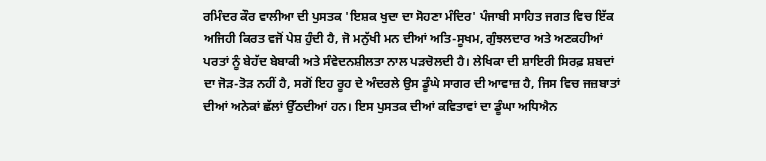ਰਮਿੰਦਰ ਕੌਰ ਵਾਲੀਆ ਦੀ ਪੁਸਤਕ 'ਇਸ਼ਕ ਖੁਦਾ ਦਾ ਸੋਹਣਾ ਮੰਦਿਰ' ਪੰਜਾਬੀ ਸਾਹਿਤ ਜਗਤ ਵਿਚ ਇੱਕ ਅਜਿਹੀ ਕਿਰਤ ਵਜੋਂ ਪੇਸ਼ ਹੁੰਦੀ ਹੈ, ਜੋ ਮਨੁੱਖੀ ਮਨ ਦੀਆਂ ਅਤਿ-ਸੂਖਮ, ਗੁੰਝਲਦਾਰ ਅਤੇ ਅਣਕਹੀਆਂ ਪਰਤਾਂ ਨੂੰ ਬੇਹੱਦ ਬੇਬਾਕੀ ਅਤੇ ਸੰਵੇਦਨਸ਼ੀਲਤਾ ਨਾਲ ਪੜਚੋਲਦੀ ਹੈ। ਲੇਖਿਕਾ ਦੀ ਸ਼ਾਇਰੀ ਸਿਰਫ਼ ਸ਼ਬਦਾਂ ਦਾ ਜੋੜ-ਤੋੜ ਨਹੀਂ ਹੈ, ਸਗੋਂ ਇਹ ਰੂਹ ਦੇ ਅੰਦਰਲੇ ਉਸ ਡੂੰਘੇ ਸਾਗਰ ਦੀ ਆਵਾਜ਼ ਹੈ, ਜਿਸ ਵਿਚ ਜਜ਼ਬਾਤਾਂ ਦੀਆਂ ਅਨੇਕਾਂ ਛੱਲਾਂ ਉੱਠਦੀਆਂ ਹਨ। ਇਸ ਪੁਸਤਕ ਦੀਆਂ ਕਵਿਤਾਵਾਂ ਦਾ ਡੂੰਘਾ ਅਧਿਐਨ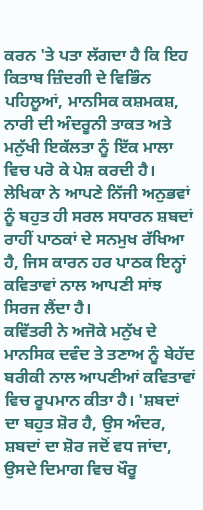ਕਰਨ 'ਤੇ ਪਤਾ ਲੱਗਦਾ ਹੈ ਕਿ ਇਹ ਕਿਤਾਬ ਜ਼ਿੰਦਗੀ ਦੇ ਵਿਭਿੰਨ ਪਹਿਲੂਆਂ, ਮਾਨਸਿਕ ਕਸ਼ਮਕਸ਼, ਨਾਰੀ ਦੀ ਅੰਦਰੂਨੀ ਤਾਕਤ ਅਤੇ ਮਨੁੱਖੀ ਇਕੱਲਤਾ ਨੂੰ ਇੱਕ ਮਾਲਾ ਵਿਚ ਪਰੋ ਕੇ ਪੇਸ਼ ਕਰਦੀ ਹੈ। ਲੇਖਿਕਾ ਨੇ ਆਪਣੇ ਨਿੱਜੀ ਅਨੁਭਵਾਂ ਨੂੰ ਬਹੁਤ ਹੀ ਸਰਲ ਸਧਾਰਨ ਸ਼ਬਦਾਂ ਰਾਹੀਂ ਪਾਠਕਾਂ ਦੇ ਸਨਮੁਖ ਰੱਖਿਆ ਹੈ, ਜਿਸ ਕਾਰਨ ਹਰ ਪਾਠਕ ਇਨ੍ਹਾਂ ਕਵਿਤਾਵਾਂ ਨਾਲ ਆਪਣੀ ਸਾਂਝ ਸਿਰਜ ਲੈਂਦਾ ਹੈ।
ਕਵਿੱਤਰੀ ਨੇ ਅਜੋਕੇ ਮਨੁੱਖ ਦੇ ਮਾਨਸਿਕ ਦਵੰਦ ਤੇ ਤਣਾਅ ਨੂੰ ਬੇਹੱਦ ਬਰੀਕੀ ਨਾਲ ਆਪਣੀਆਂ ਕਵਿਤਾਵਾਂ ਵਿਚ ਰੂਪਮਾਨ ਕੀਤਾ ਹੈ। 'ਸ਼ਬਦਾਂ ਦਾ ਬਹੁਤ ਸ਼ੋਰ ਹੈ, ਉਸ ਅੰਦਰ, ਸ਼ਬਦਾਂ ਦਾ ਸ਼ੋਰ ਜਦੋਂ ਵਧ ਜਾਂਦਾ, ਉਸਦੇ ਦਿਮਾਗ ਵਿਚ ਖੌਰੂ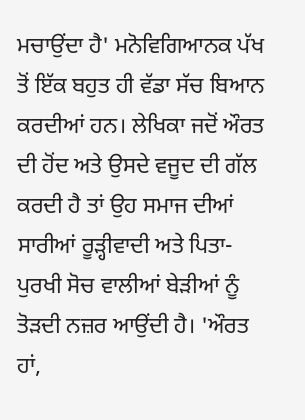ਮਚਾਉਂਦਾ ਹੈ' ਮਨੋਵਿਗਿਆਨਕ ਪੱਖ ਤੋਂ ਇੱਕ ਬਹੁਤ ਹੀ ਵੱਡਾ ਸੱਚ ਬਿਆਨ ਕਰਦੀਆਂ ਹਨ। ਲੇਖਿਕਾ ਜਦੋਂ ਔਰਤ ਦੀ ਹੋਂਦ ਅਤੇ ਉਸਦੇ ਵਜੂਦ ਦੀ ਗੱਲ ਕਰਦੀ ਹੈ ਤਾਂ ਉਹ ਸਮਾਜ ਦੀਆਂ ਸਾਰੀਆਂ ਰੂੜ੍ਹੀਵਾਦੀ ਅਤੇ ਪਿਤਾ-ਪੁਰਖੀ ਸੋਚ ਵਾਲੀਆਂ ਬੇੜੀਆਂ ਨੂੰ ਤੋੜਦੀ ਨਜ਼ਰ ਆਉਂਦੀ ਹੈ। 'ਔਰਤ ਹਾਂ,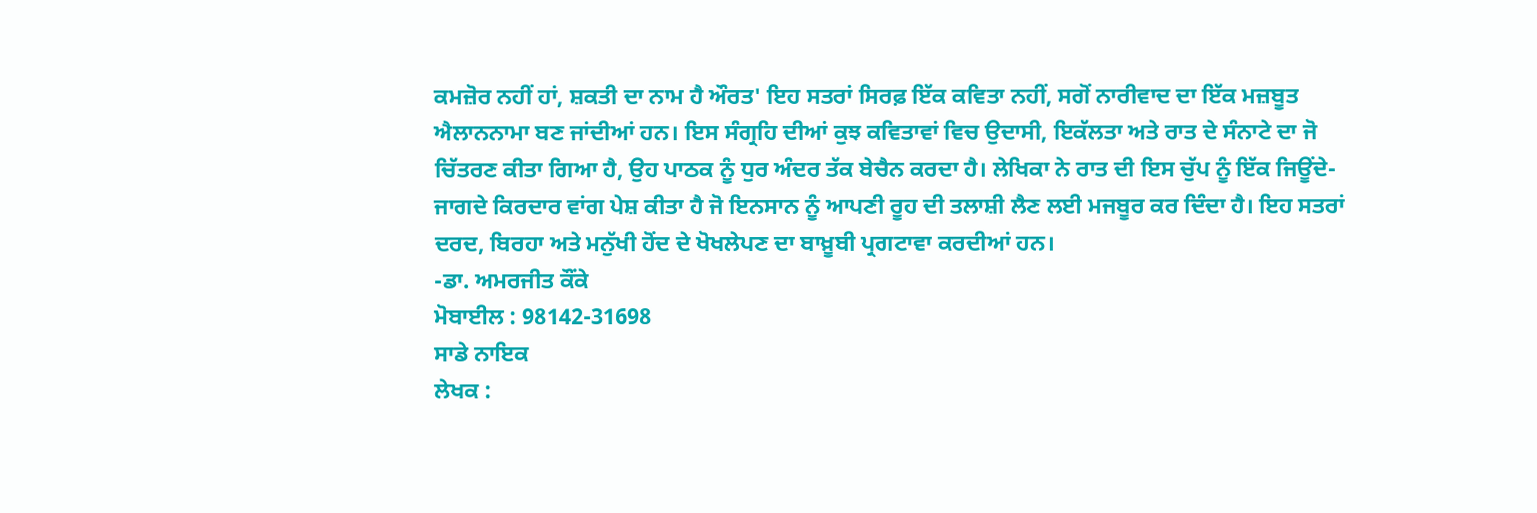ਕਮਜ਼ੋਰ ਨਹੀਂ ਹਾਂ, ਸ਼ਕਤੀ ਦਾ ਨਾਮ ਹੈ ਔਰਤ' ਇਹ ਸਤਰਾਂ ਸਿਰਫ਼ ਇੱਕ ਕਵਿਤਾ ਨਹੀਂ, ਸਗੋਂ ਨਾਰੀਵਾਦ ਦਾ ਇੱਕ ਮਜ਼ਬੂਤ ਐਲਾਨਨਾਮਾ ਬਣ ਜਾਂਦੀਆਂ ਹਨ। ਇਸ ਸੰਗ੍ਰਹਿ ਦੀਆਂ ਕੁਝ ਕਵਿਤਾਵਾਂ ਵਿਚ ਉਦਾਸੀ, ਇਕੱਲਤਾ ਅਤੇ ਰਾਤ ਦੇ ਸੰਨਾਟੇ ਦਾ ਜੋ ਚਿੱਤਰਣ ਕੀਤਾ ਗਿਆ ਹੈ, ਉਹ ਪਾਠਕ ਨੂੰ ਧੁਰ ਅੰਦਰ ਤੱਕ ਬੇਚੈਨ ਕਰਦਾ ਹੈ। ਲੇਖਿਕਾ ਨੇ ਰਾਤ ਦੀ ਇਸ ਚੁੱਪ ਨੂੰ ਇੱਕ ਜਿਊਂਦੇ-ਜਾਗਦੇ ਕਿਰਦਾਰ ਵਾਂਗ ਪੇਸ਼ ਕੀਤਾ ਹੈ ਜੋ ਇਨਸਾਨ ਨੂੰ ਆਪਣੀ ਰੂਹ ਦੀ ਤਲਾਸ਼ੀ ਲੈਣ ਲਈ ਮਜਬੂਰ ਕਰ ਦਿੰਦਾ ਹੈ। ਇਹ ਸਤਰਾਂ ਦਰਦ, ਬਿਰਹਾ ਅਤੇ ਮਨੁੱਖੀ ਹੋਂਦ ਦੇ ਖੋਖਲੇਪਣ ਦਾ ਬਾਖ਼ੂਬੀ ਪ੍ਰਗਟਾਵਾ ਕਰਦੀਆਂ ਹਨ।
-ਡਾ. ਅਮਰਜੀਤ ਕੌਂਕੇ
ਮੋਬਾਈਲ : 98142-31698
ਸਾਡੇ ਨਾਇਕ
ਲੇਖਕ :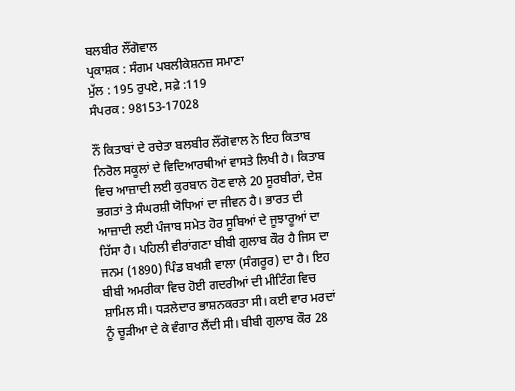ਬਲਬੀਰ ਲੌਂਗੋਵਾਲ
ਪ੍ਰਕਾਸ਼ਕ : ਸੰਗਮ ਪਬਲੀਕੇਸ਼ਨਜ਼ ਸਮਾਣਾ
ਮੁੱਲ : 195 ਰੁਪਏ, ਸਫ਼ੇ :119
ਸੰਪਰਕ : 98153-17028

ਨੌਂ ਕਿਤਾਬਾਂ ਦੇ ਰਚੇਤਾ ਬਲਬੀਰ ਲੌਂਗੋਵਾਲ ਨੇ ਇਹ ਕਿਤਾਬ ਨਿਰੋਲ ਸਕੂਲਾਂ ਦੇ ਵਿਦਿਆਰਥੀਆਂ ਵਾਸਤੇ ਲਿਖੀ ਹੈ। ਕਿਤਾਬ ਵਿਚ ਆਜ਼ਾਦੀ ਲਈ ਕੁਰਬਾਨ ਹੋਣ ਵਾਲੇ 20 ਸੂਰਬੀਰਾਂ, ਦੇਸ਼ ਭਗਤਾਂ ਤੇ ਸੰਘਰਸ਼ੀ ਯੋਧਿਆਂ ਦਾ ਜੀਵਨ ਹੈ। ਭਾਰਤ ਦੀ ਆਜ਼ਾਦੀ ਲਈ ਪੰਜਾਬ ਸਮੇਤ ਹੋਰ ਸੂਬਿਆਂ ਦੇ ਜੂਝਾਰੂਆਂ ਦਾ ਹਿੱਸਾ ਹੈ। ਪਹਿਲੀ ਵੀਰਾਂਗਣਾ ਬੀਬੀ ਗੁਲਾਬ ਕੌਰ ਹੈ ਜਿਸ ਦਾ ਜਨਮ (1890) ਪਿੰਡ ਬਖਸ਼ੀ ਵਾਲਾ (ਸੰਗਰੂਰ) ਦਾ ਹੈ। ਇਹ ਬੀਬੀ ਅਮਰੀਕਾ ਵਿਚ ਹੋਈ ਗਦਰੀਆਂ ਦੀ ਮੀਟਿੰਗ ਵਿਚ ਸ਼ਾਮਿਲ ਸੀ। ਧੜਲੇਦਾਰ ਭਾਸ਼ਨਕਰਤਾ ਸੀ। ਕਈ ਵਾਰ ਮਰਦਾਂ ਨੂੰ ਚੂੜੀਆ ਦੇ ਕੇ ਵੰਗਾਰ ਲੈਂਦੀ ਸੀ। ਬੀਬੀ ਗੁਲਾਬ ਕੌਰ 28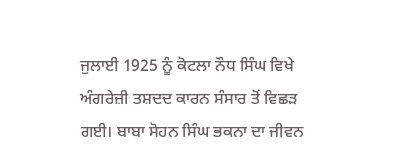ਜੁਲਾਈ 1925 ਨੂੰ ਕੋਟਲਾ ਨੌਧ ਸਿੰਘ ਵਿਖੇ ਅੰਗਰੇਜ਼ੀ ਤਸ਼ਦਦ ਕਾਰਨ ਸੰਸਾਰ ਤੋਂ ਵਿਛੜ ਗਈ। ਬਾਬਾ ਸੋਹਨ ਸਿੰਘ ਭਕਨਾ ਦਾ ਜੀਵਨ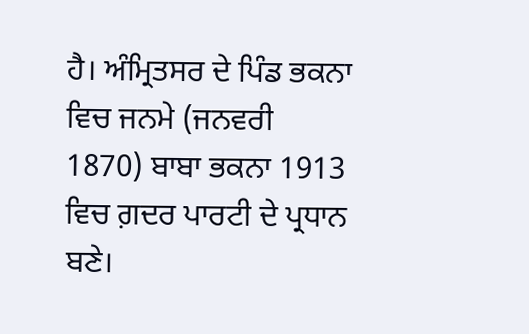ਹੈ। ਅੰਮ੍ਰਿਤਸਰ ਦੇ ਪਿੰਡ ਭਕਨਾ ਵਿਚ ਜਨਮੇ (ਜਨਵਰੀ 1870) ਬਾਬਾ ਭਕਨਾ 1913 ਵਿਚ ਗ਼ਦਰ ਪਾਰਟੀ ਦੇ ਪ੍ਰਧਾਨ ਬਣੇ।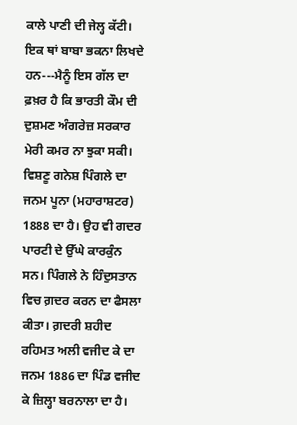ਕਾਲੇ ਪਾਣੀ ਦੀ ਜੇਲ੍ਹ ਕੱਟੀ। ਇਕ ਥਾਂ ਬਾਬਾ ਭਕਨਾ ਲਿਖਦੇ ਹਨ---ਮੈਨੂੰ ਇਸ ਗੱਲ ਦਾ ਫ਼ਖ਼ਰ ਹੈ ਕਿ ਭਾਰਤੀ ਕੌਮ ਦੀ ਦੁਸ਼ਮਣ ਅੰਗਰੇਜ਼ ਸਰਕਾਰ ਮੇਰੀ ਕਮਰ ਨਾ ਝੁਕਾ ਸਕੀ। ਵਿਸ਼ਣੂ ਗਨੇਸ਼ ਪਿੰਗਲੇ ਦਾ ਜਨਮ ਪੂਨਾ (ਮਹਾਰਾਸ਼ਟਰ) 1888 ਦਾ ਹੈ। ਉਹ ਵੀ ਗਦਰ ਪਾਰਟੀ ਦੇ ਉੱਘੇ ਕਾਰਕੁੰਨ ਸਨ। ਪਿੰਗਲੇ ਨੇ ਹਿੰਦੁਸਤਾਨ ਵਿਚ ਗ਼ਦਰ ਕਰਨ ਦਾ ਫੈਸਲਾ ਕੀਤਾ। ਗ਼ਦਰੀ ਸ਼ਹੀਦ ਰਹਿਮਤ ਅਲੀ ਵਜੀਦ ਕੇ ਦਾ ਜਨਮ 1886 ਦਾ ਪਿੰਡ ਵਜੀਦ ਕੇ ਜ਼ਿਲ੍ਹਾ ਬਰਨਾਲਾ ਦਾ ਹੈ।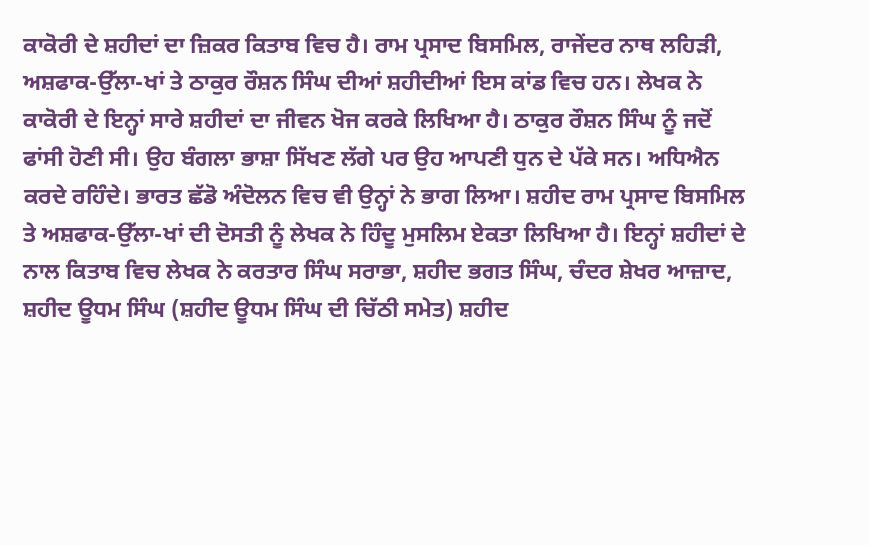ਕਾਕੋਰੀ ਦੇ ਸ਼ਹੀਦਾਂ ਦਾ ਜ਼ਿਕਰ ਕਿਤਾਬ ਵਿਚ ਹੈ। ਰਾਮ ਪ੍ਰਸਾਦ ਬਿਸਮਿਲ, ਰਾਜੇਂਦਰ ਨਾਥ ਲਹਿੜੀ, ਅਸ਼ਫਾਕ-ਉੱਲਾ-ਖਾਂ ਤੇ ਠਾਕੁਰ ਰੌਸ਼ਨ ਸਿੰਘ ਦੀਆਂ ਸ਼ਹੀਦੀਆਂ ਇਸ ਕਾਂਡ ਵਿਚ ਹਨ। ਲੇਖਕ ਨੇ ਕਾਕੋਰੀ ਦੇ ਇਨ੍ਹਾਂ ਸਾਰੇ ਸ਼ਹੀਦਾਂ ਦਾ ਜੀਵਨ ਖੋਜ ਕਰਕੇ ਲਿਖਿਆ ਹੈ। ਠਾਕੁਰ ਰੌਸ਼ਨ ਸਿੰਘ ਨੂੰ ਜਦੋਂ ਫਾਂਸੀ ਹੋਣੀ ਸੀ। ਉਹ ਬੰਗਲਾ ਭਾਸ਼ਾ ਸਿੱਖਣ ਲੱਗੇ ਪਰ ਉਹ ਆਪਣੀ ਧੁਨ ਦੇ ਪੱਕੇ ਸਨ। ਅਧਿਐਨ ਕਰਦੇ ਰਹਿੰਦੇ। ਭਾਰਤ ਛੱਡੋ ਅੰਦੋਲਨ ਵਿਚ ਵੀ ਉਨ੍ਹਾਂ ਨੇ ਭਾਗ ਲਿਆ। ਸ਼ਹੀਦ ਰਾਮ ਪ੍ਰਸਾਦ ਬਿਸਮਿਲ ਤੇ ਅਸ਼ਫਾਕ-ਉੱਲਾ-ਖਾਂ ਦੀ ਦੋਸਤੀ ਨੂੰ ਲੇਖਕ ਨੇ ਹਿੰਦੂ ਮੁਸਲਿਮ ਏਕਤਾ ਲਿਖਿਆ ਹੈ। ਇਨ੍ਹਾਂ ਸ਼ਹੀਦਾਂ ਦੇ ਨਾਲ ਕਿਤਾਬ ਵਿਚ ਲੇਖਕ ਨੇ ਕਰਤਾਰ ਸਿੰਘ ਸਰਾਭਾ, ਸ਼ਹੀਦ ਭਗਤ ਸਿੰਘ, ਚੰਦਰ ਸ਼ੇਖਰ ਆਜ਼ਾਦ, ਸ਼ਹੀਦ ਊਧਮ ਸਿੰਘ (ਸ਼ਹੀਦ ਊਧਮ ਸਿੰਘ ਦੀ ਚਿੱਠੀ ਸਮੇਤ) ਸ਼ਹੀਦ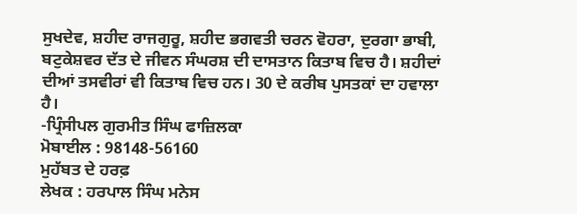ਸੁਖਦੇਵ, ਸ਼ਹੀਦ ਰਾਜਗੁਰੂ, ਸ਼ਹੀਦ ਭਗਵਤੀ ਚਰਨ ਵੋਹਰਾ, ਦੁਰਗਾ ਭਾਬੀ, ਬਟੁਕੇਸ਼ਵਰ ਦੱਤ ਦੇ ਜੀਵਨ ਸੰਘਰਸ਼ ਦੀ ਦਾਸਤਾਨ ਕਿਤਾਬ ਵਿਚ ਹੈ। ਸ਼ਹੀਦਾਂ ਦੀਆਂ ਤਸਵੀਰਾਂ ਵੀ ਕਿਤਾਬ ਵਿਚ ਹਨ। 30 ਦੇ ਕਰੀਬ ਪੁਸਤਕਾਂ ਦਾ ਹਵਾਲਾ ਹੈ।
-ਪ੍ਰਿੰਸੀਪਲ ਗੁਰਮੀਤ ਸਿੰਘ ਫਾਜ਼ਿਲਕਾ
ਮੋਬਾਈਲ : 98148-56160
ਮੁਹੱਬਤ ਦੇ ਹਰਫ਼
ਲੇਖਕ : ਹਰਪਾਲ ਸਿੰਘ ਮਨੇਸ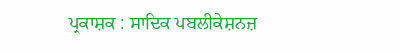ਪ੍ਰਕਾਸ਼ਕ : ਸਾਦਿਕ ਪਬਲੀਕੇਸ਼ਨਜ਼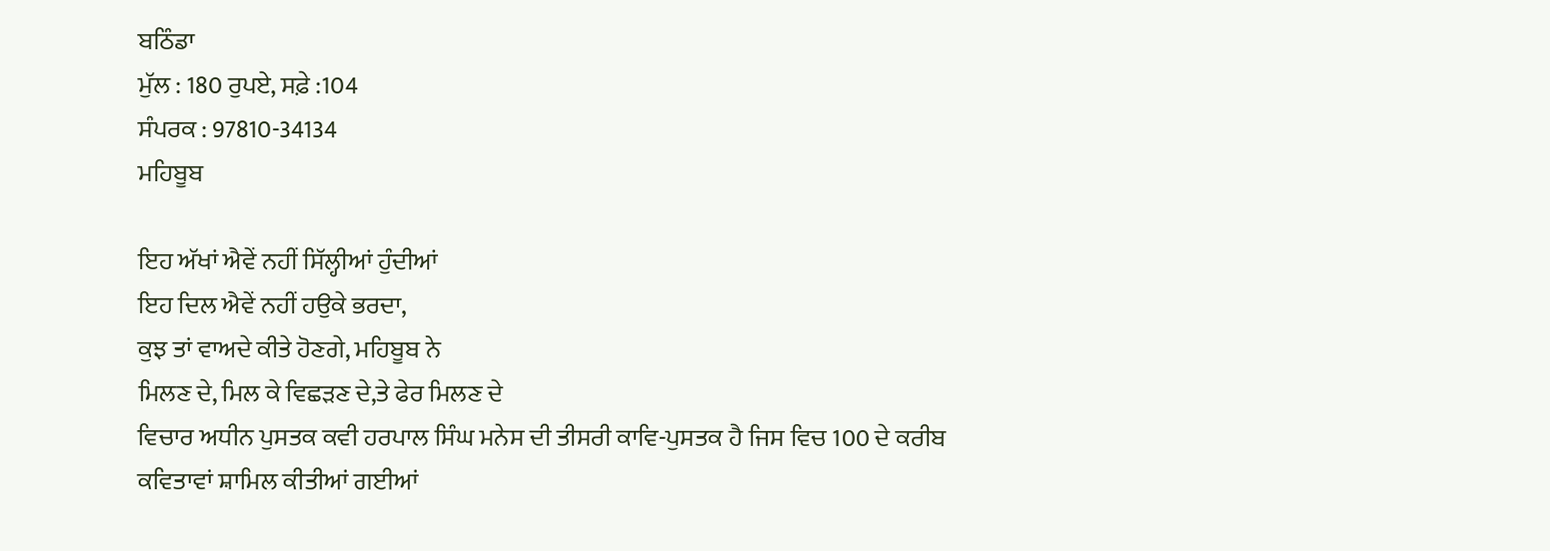ਬਠਿੰਡਾ
ਮੁੱਲ : 180 ਰੁਪਏ, ਸਫ਼ੇ :104
ਸੰਪਰਕ : 97810-34134
ਮਹਿਬੂਬ

ਇਹ ਅੱਖਾਂ ਐਵੇਂ ਨਹੀਂ ਸਿੱਲ੍ਹੀਆਂ ਹੁੰਦੀਆਂ
ਇਹ ਦਿਲ ਐਵੇਂ ਨਹੀਂ ਹਉਕੇ ਭਰਦਾ,
ਕੁਝ ਤਾਂ ਵਾਅਦੇ ਕੀਤੇ ਹੋਣਗੇ, ਮਹਿਬੂਬ ਨੇ
ਮਿਲਣ ਦੇ, ਮਿਲ ਕੇ ਵਿਛੜਣ ਦੇ,ਤੇ ਫੇਰ ਮਿਲਣ ਦੇ
ਵਿਚਾਰ ਅਧੀਨ ਪੁਸਤਕ ਕਵੀ ਹਰਪਾਲ ਸਿੰਘ ਮਨੇਸ ਦੀ ਤੀਸਰੀ ਕਾਵਿ-ਪੁਸਤਕ ਹੈ ਜਿਸ ਵਿਚ 100 ਦੇ ਕਰੀਬ ਕਵਿਤਾਵਾਂ ਸ਼ਾਮਿਲ ਕੀਤੀਆਂ ਗਈਆਂ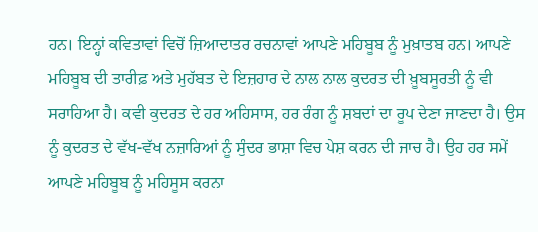ਹਨ। ਇਨ੍ਹਾਂ ਕਵਿਤਾਵਾਂ ਵਿਚੋਂ ਜ਼ਿਆਦਾਤਰ ਰਚਨਾਵਾਂ ਆਪਣੇ ਮਹਿਬੂਬ ਨੂੰ ਮੁਖ਼ਾਤਬ ਹਨ। ਆਪਣੇ ਮਹਿਬੂਬ ਦੀ ਤਾਰੀਫ਼ ਅਤੇ ਮੁਹੱਬਤ ਦੇ ਇਜ਼ਹਾਰ ਦੇ ਨਾਲ ਨਾਲ ਕੁਦਰਤ ਦੀ ਖ਼ੂਬਸੂਰਤੀ ਨੂੰ ਵੀ ਸਰਾਹਿਆ ਹੈ। ਕਵੀ ਕੁਦਰਤ ਦੇ ਹਰ ਅਹਿਸਾਸ, ਹਰ ਰੰਗ ਨੂੰ ਸ਼ਬਦਾਂ ਦਾ ਰੂਪ ਦੇਣਾ ਜਾਣਦਾ ਹੈ। ਉਸ ਨੂੰ ਕੁਦਰਤ ਦੇ ਵੱਖ-ਵੱਖ ਨਜ਼ਾਰਿਆਂ ਨੂੰ ਸੁੰਦਰ ਭਾਸ਼ਾ ਵਿਚ ਪੇਸ਼ ਕਰਨ ਦੀ ਜਾਚ ਹੈ। ਉਹ ਹਰ ਸਮੇਂ ਆਪਣੇ ਮਹਿਬੂਬ ਨੂੰ ਮਹਿਸੂਸ ਕਰਨਾ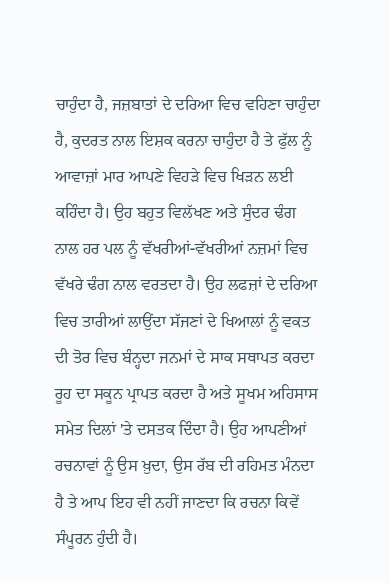ਚਾਹੁੰਦਾ ਹੈ, ਜਜ਼ਬਾਤਾਂ ਦੇ ਦਰਿਆ ਵਿਚ ਵਹਿਣਾ ਚਾਹੁੰਦਾ ਹੈ, ਕੁਦਰਤ ਨਾਲ ਇਸ਼ਕ ਕਰਨਾ ਚਾਹੁੰਦਾ ਹੈ ਤੇ ਫੁੱਲ ਨੂੰ ਆਵਾਜ਼ਾਂ ਮਾਰ ਆਪਣੇ ਵਿਹੜੇ ਵਿਚ ਖਿੜਨ ਲਈ ਕਹਿੰਦਾ ਹੈ। ਉਹ ਬਹੁਤ ਵਿਲੱਖਣ ਅਤੇ ਸੁੰਦਰ ਢੰਗ ਨਾਲ ਹਰ ਪਲ ਨੂੰ ਵੱਖਰੀਆਂ-ਵੱਖਰੀਆਂ ਨਜ਼ਮਾਂ ਵਿਚ ਵੱਖਰੇ ਢੰਗ ਨਾਲ ਵਰਤਦਾ ਹੈ। ਉਹ ਲਫਜ਼ਾਂ ਦੇ ਦਰਿਆ ਵਿਚ ਤਾਰੀਆਂ ਲਾਉਂਦਾ ਸੱਜਣਾਂ ਦੇ ਖਿਆਲਾਂ ਨੂੰ ਵਕਤ ਦੀ ਤੋਰ ਵਿਚ ਬੰਨ੍ਹਦਾ ਜਨਮਾਂ ਦੇ ਸਾਕ ਸਥਾਪਤ ਕਰਦਾ ਰੂਹ ਦਾ ਸਕੂਨ ਪ੍ਰਾਪਤ ਕਰਦਾ ਹੈ ਅਤੇ ਸੂਖਮ ਅਹਿਸਾਸ ਸਮੇਤ ਦਿਲਾਂ 'ਤੇ ਦਸਤਕ ਦਿੰਦਾ ਹੈ। ਉਹ ਆਪਣੀਆਂ ਰਚਨਾਵਾਂ ਨੂੰ ਉਸ ਖ਼ੁਦਾ, ਉਸ ਰੱਬ ਦੀ ਰਹਿਮਤ ਮੰਨਦਾ ਹੈ ਤੇ ਆਪ ਇਹ ਵੀ ਨਹੀਂ ਜਾਣਦਾ ਕਿ ਰਚਨਾ ਕਿਵੇਂ ਸੰਪੂਰਨ ਹੁੰਦੀ ਹੈ।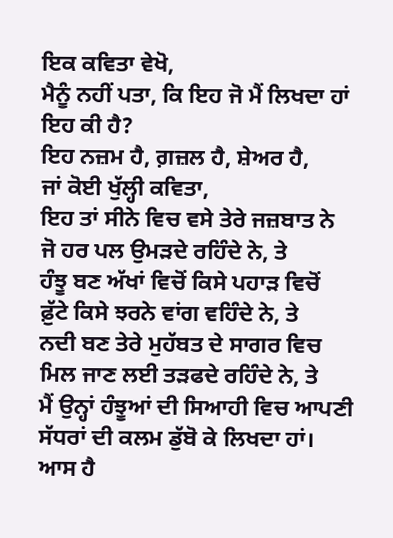ਇਕ ਕਵਿਤਾ ਵੇਖੋ,
ਮੈਨੂੰ ਨਹੀਂ ਪਤਾ, ਕਿ ਇਹ ਜੋ ਮੈਂ ਲਿਖਦਾ ਹਾਂ
ਇਹ ਕੀ ਹੈ?
ਇਹ ਨਜ਼ਮ ਹੈ, ਗ਼ਜ਼ਲ ਹੈ, ਸ਼ੇਅਰ ਹੈ,
ਜਾਂ ਕੋਈ ਖੁੱਲ੍ਹੀ ਕਵਿਤਾ,
ਇਹ ਤਾਂ ਸੀਨੇ ਵਿਚ ਵਸੇ ਤੇਰੇ ਜਜ਼ਬਾਤ ਨੇ
ਜੋ ਹਰ ਪਲ ਉਮੜਦੇ ਰਹਿੰਦੇ ਨੇ, ਤੇ
ਹੰਝੂ ਬਣ ਅੱਖਾਂ ਵਿਚੋਂ ਕਿਸੇ ਪਹਾੜ ਵਿਚੋਂ
ਫ਼ੁੱਟੇ ਕਿਸੇ ਝਰਨੇ ਵਾਂਗ ਵਹਿੰਦੇ ਨੇ, ਤੇ
ਨਦੀ ਬਣ ਤੇਰੇ ਮੁਹੱਬਤ ਦੇ ਸਾਗਰ ਵਿਚ
ਮਿਲ ਜਾਣ ਲਈ ਤੜਫਦੇ ਰਹਿੰਦੇ ਨੇ, ਤੇ
ਮੈਂ ਉਨ੍ਹਾਂ ਹੰਝੂਆਂ ਦੀ ਸਿਆਹੀ ਵਿਚ ਆਪਣੀ
ਸੱਧਰਾਂ ਦੀ ਕਲਮ ਡੁੱਬੋ ਕੇ ਲਿਖਦਾ ਹਾਂ।
ਆਸ ਹੈ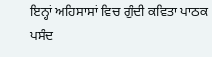ਇਨ੍ਹਾਂ ਅਹਿਸਾਸਾਂ ਵਿਚ ਗੁੰਦੀ ਕਵਿਤਾ ਪਾਠਕ ਪਸੰਦ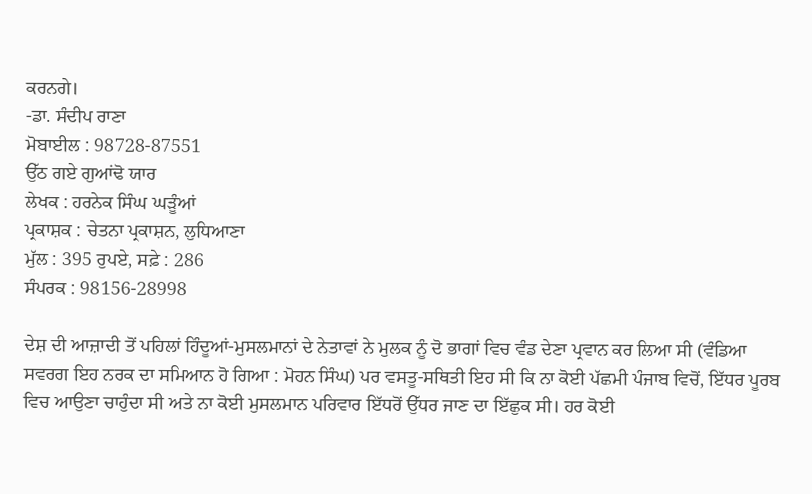ਕਰਨਗੇ।
-ਡਾ. ਸੰਦੀਪ ਰਾਣਾ
ਮੋਬਾਈਲ : 98728-87551
ਉੱਠ ਗਏ ਗੁਆਂਢੋ ਯਾਰ
ਲੇਖਕ : ਹਰਨੇਕ ਸਿੰਘ ਘੜੂੰਆਂ
ਪ੍ਰਕਾਸ਼ਕ : ਚੇਤਨਾ ਪ੍ਰਕਾਸ਼ਨ, ਲੁਧਿਆਣਾ
ਮੁੱਲ : 395 ਰੁਪਏ, ਸਫ਼ੇ : 286
ਸੰਪਰਕ : 98156-28998

ਦੇਸ਼ ਦੀ ਆਜ਼ਾਦੀ ਤੋਂ ਪਹਿਲਾਂ ਹਿੰਦੂਆਂ-ਮੁਸਲਮਾਨਾਂ ਦੇ ਨੇਤਾਵਾਂ ਨੇ ਮੁਲਕ ਨੂੰ ਦੋ ਭਾਗਾਂ ਵਿਚ ਵੰਡ ਦੇਣਾ ਪ੍ਰਵਾਨ ਕਰ ਲਿਆ ਸੀ (ਵੰਡਿਆ ਸਵਰਗ ਇਹ ਨਰਕ ਦਾ ਸਮਿਆਨ ਹੋ ਗਿਆ : ਮੋਹਨ ਸਿੰਘ) ਪਰ ਵਸਤੂ-ਸਥਿਤੀ ਇਹ ਸੀ ਕਿ ਨਾ ਕੋਈ ਪੱਛਮੀ ਪੰਜਾਬ ਵਿਚੋਂ, ਇੱਧਰ ਪੂਰਬ ਵਿਚ ਆਉਣਾ ਚਾਹੁੰਦਾ ਸੀ ਅਤੇ ਨਾ ਕੋਈ ਮੁਸਲਮਾਨ ਪਰਿਵਾਰ ਇੱਧਰੋਂ ਉੱਧਰ ਜਾਣ ਦਾ ਇੱਛੁਕ ਸੀ। ਹਰ ਕੋਈ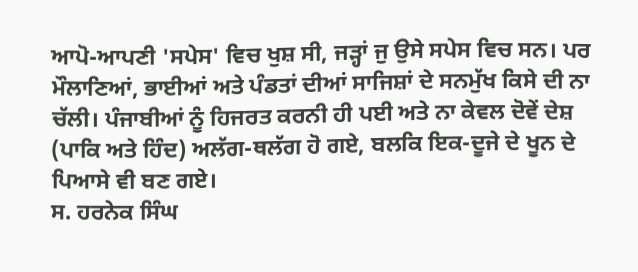ਆਪੋ-ਆਪਣੀ 'ਸਪੇਸ' ਵਿਚ ਖੁਸ਼ ਸੀ, ਜੜ੍ਹਾਂ ਜੁ ਉਸੇ ਸਪੇਸ ਵਿਚ ਸਨ। ਪਰ ਮੌਲਾਣਿਆਂ, ਭਾਈਆਂ ਅਤੇ ਪੰਡਤਾਂ ਦੀਆਂ ਸਾਜਿਸ਼ਾਂ ਦੇ ਸਨਮੁੱਖ ਕਿਸੇ ਦੀ ਨਾ ਚੱਲੀ। ਪੰਜਾਬੀਆਂ ਨੂੰ ਹਿਜਰਤ ਕਰਨੀ ਹੀ ਪਈ ਅਤੇ ਨਾ ਕੇਵਲ ਦੋਵੇਂ ਦੇਸ਼ (ਪਾਕਿ ਅਤੇ ਹਿੰਦ) ਅਲੱਗ-ਥਲੱਗ ਹੋ ਗਏ, ਬਲਕਿ ਇਕ-ਦੂਜੇ ਦੇ ਖੂਨ ਦੇ ਪਿਆਸੇ ਵੀ ਬਣ ਗਏ।
ਸ. ਹਰਨੇਕ ਸਿੰਘ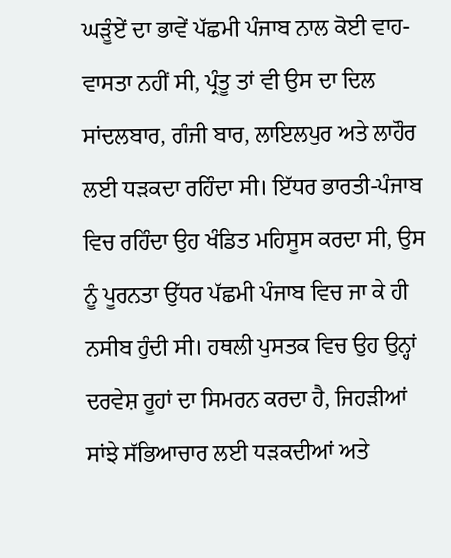ਘੜੂੰਏਂ ਦਾ ਭਾਵੇਂ ਪੱਛਮੀ ਪੰਜਾਬ ਨਾਲ ਕੋਈ ਵਾਹ-ਵਾਸਤਾ ਨਹੀਂ ਸੀ, ਪ੍ਰੰਤੂ ਤਾਂ ਵੀ ਉਸ ਦਾ ਦਿਲ ਸਾਂਦਲਬਾਰ, ਗੰਜੀ ਬਾਰ, ਲਾਇਲਪੁਰ ਅਤੇ ਲਾਹੌਰ ਲਈ ਧੜਕਦਾ ਰਹਿੰਦਾ ਸੀ। ਇੱਧਰ ਭਾਰਤੀ-ਪੰਜਾਬ ਵਿਚ ਰਹਿੰਦਾ ਉਹ ਖੰਡਿਤ ਮਹਿਸੂਸ ਕਰਦਾ ਸੀ, ਉਸ ਨੂੰ ਪੂਰਨਤਾ ਉੱਧਰ ਪੱਛਮੀ ਪੰਜਾਬ ਵਿਚ ਜਾ ਕੇ ਹੀ ਨਸੀਬ ਹੁੰਦੀ ਸੀ। ਹਥਲੀ ਪੁਸਤਕ ਵਿਚ ਉਹ ਉਨ੍ਹਾਂ ਦਰਵੇਸ਼ ਰੂਹਾਂ ਦਾ ਸਿਮਰਨ ਕਰਦਾ ਹੈ, ਜਿਹੜੀਆਂ ਸਾਂਝੇ ਸੱਭਿਆਚਾਰ ਲਈ ਧੜਕਦੀਆਂ ਅਤੇ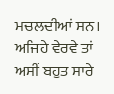ਮਚਲਦੀਆਂ ਸਨ।
ਅਜਿਹੇ ਵੇਰਵੇ ਤਾਂ ਅਸੀਂ ਬਹੁਤ ਸਾਰੇ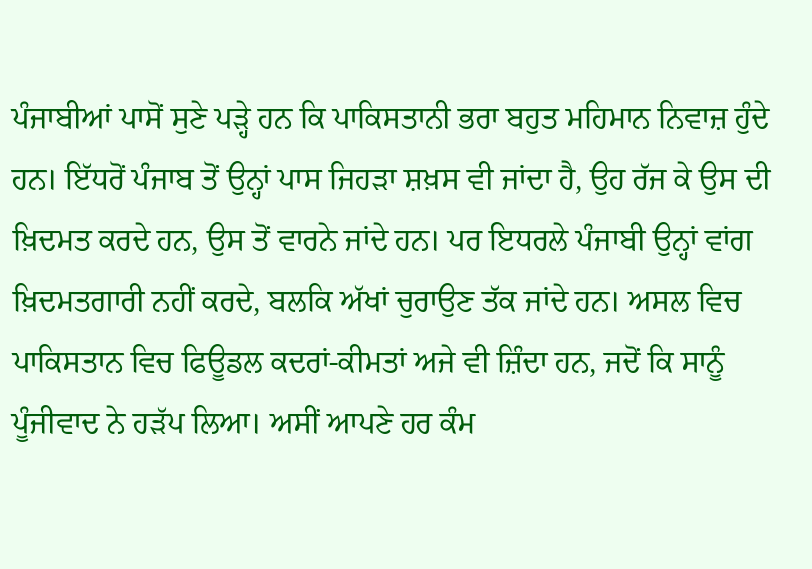ਪੰਜਾਬੀਆਂ ਪਾਸੋਂ ਸੁਣੇ ਪੜ੍ਹੇ ਹਨ ਕਿ ਪਾਕਿਸਤਾਨੀ ਭਰਾ ਬਹੁਤ ਮਹਿਮਾਨ ਨਿਵਾਜ਼ ਹੁੰਦੇ ਹਨ। ਇੱਧਰੋਂ ਪੰਜਾਬ ਤੋਂ ਉਨ੍ਹਾਂ ਪਾਸ ਜਿਹੜਾ ਸ਼ਖ਼ਸ ਵੀ ਜਾਂਦਾ ਹੈ, ਉਹ ਰੱਜ ਕੇ ਉਸ ਦੀ ਖ਼ਿਦਮਤ ਕਰਦੇ ਹਨ, ਉਸ ਤੋਂ ਵਾਰਨੇ ਜਾਂਦੇ ਹਨ। ਪਰ ਇਧਰਲੇ ਪੰਜਾਬੀ ਉਨ੍ਹਾਂ ਵਾਂਗ ਖ਼ਿਦਮਤਗਾਰੀ ਨਹੀਂ ਕਰਦੇ, ਬਲਕਿ ਅੱਖਾਂ ਚੁਰਾਉਣ ਤੱਕ ਜਾਂਦੇ ਹਨ। ਅਸਲ ਵਿਚ ਪਾਕਿਸਤਾਨ ਵਿਚ ਫਿਊਡਲ ਕਦਰਾਂ-ਕੀਮਤਾਂ ਅਜੇ ਵੀ ਜ਼ਿੰਦਾ ਹਨ, ਜਦੋਂ ਕਿ ਸਾਨੂੰ ਪੂੰਜੀਵਾਦ ਨੇ ਹੜੱਪ ਲਿਆ। ਅਸੀਂ ਆਪਣੇ ਹਰ ਕੰਮ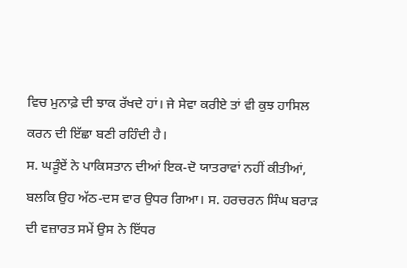ਵਿਚ ਮੁਨਾਫ਼ੇ ਦੀ ਝਾਕ ਰੱਖਦੇ ਹਾਂ। ਜੇ ਸੇਵਾ ਕਰੀਏ ਤਾਂ ਵੀ ਕੁਝ ਹਾਸਿਲ ਕਰਨ ਦੀ ਇੱਛਾ ਬਣੀ ਰਹਿੰਦੀ ਹੈ।
ਸ. ਘੜੂੰਏਂ ਨੇ ਪਾਕਿਸਤਾਨ ਦੀਆਂ ਇਕ-ਦੋ ਯਾਤਰਾਵਾਂ ਨਹੀਂ ਕੀਤੀਆਂ, ਬਲਕਿ ਉਹ ਅੱਠ-ਦਸ ਵਾਰ ਉਧਰ ਗਿਆ। ਸ. ਹਰਚਰਨ ਸਿੰਘ ਬਰਾੜ ਦੀ ਵਜ਼ਾਰਤ ਸਮੇਂ ਉਸ ਨੇ ਇੱਧਰ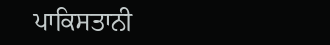ਪਾਕਿਸਤਾਨੀ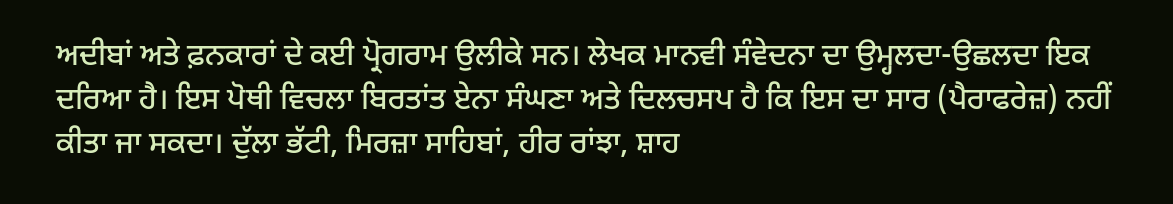ਅਦੀਬਾਂ ਅਤੇ ਫ਼ਨਕਾਰਾਂ ਦੇ ਕਈ ਪ੍ਰੋਗਰਾਮ ਉਲੀਕੇ ਸਨ। ਲੇਖਕ ਮਾਨਵੀ ਸੰਵੇਦਨਾ ਦਾ ਉਮ੍ਹਲਦਾ-ਉਛਲਦਾ ਇਕ ਦਰਿਆ ਹੈ। ਇਸ ਪੋਥੀ ਵਿਚਲਾ ਬਿਰਤਾਂਤ ਏਨਾ ਸੰਘਣਾ ਅਤੇ ਦਿਲਚਸਪ ਹੈ ਕਿ ਇਸ ਦਾ ਸਾਰ (ਪੈਰਾਫਰੇਜ਼) ਨਹੀਂ ਕੀਤਾ ਜਾ ਸਕਦਾ। ਦੁੱਲਾ ਭੱਟੀ, ਮਿਰਜ਼ਾ ਸਾਹਿਬਾਂ, ਹੀਰ ਰਾਂਝਾ, ਸ਼ਾਹ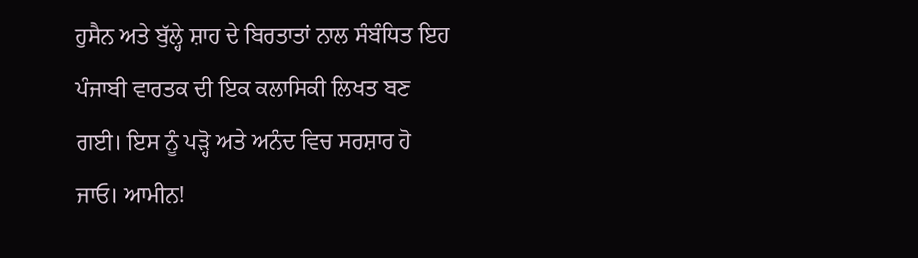ਹੁਸੈਨ ਅਤੇ ਬੁੱਲ੍ਹੇ ਸ਼ਾਹ ਦੇ ਬਿਰਤਾਤਾਂ ਨਾਲ ਸੰਬੰਧਿਤ ਇਹ ਪੰਜਾਬੀ ਵਾਰਤਕ ਦੀ ਇਕ ਕਲਾਸਿਕੀ ਲਿਖਤ ਬਣ ਗਈ। ਇਸ ਨੂੰ ਪੜ੍ਹੋ ਅਤੇ ਅਨੰਦ ਵਿਚ ਸਰਸ਼ਾਰ ਹੋ ਜਾਓ। ਆਮੀਨ!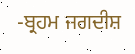-ਬ੍ਰਹਮ ਜਗਦੀਸ਼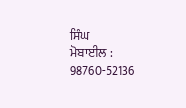ਸਿੰਘ
ਮੋਬਾਈਲ : 98760-52136